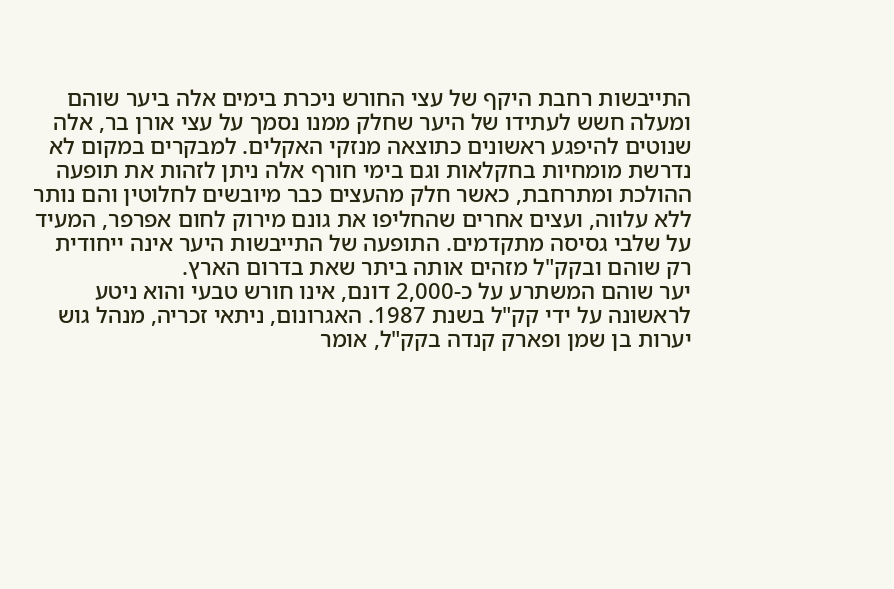התייבשות רחבת היקף של עצי החורש ניכרת בימים אלה ביער שוהם ומעלה חשש לעתידו של היער שחלק ממנו נסמך על עצי אורן בר, אלה שנוטים להיפגע ראשונים כתוצאה מנזקי האקלים. למבקרים במקום לא נדרשת מומחיות בחקלאות וגם בימי חורף אלה ניתן לזהות את תופעה ההולכת ומתרחבת, כאשר חלק מהעצים כבר מיובשים לחלוטין והם נותר ללא עלווה, ועצים אחרים שהחליפו את גונם מירוק לחום אפרפר, המעיד על שלבי גסיסה מתקדמים. התופעה של התייבשות היער אינה ייחודית רק שוהם ובקק"ל מזהים אותה ביתר שאת בדרום הארץ.
יער שוהם המשתרע על כ-2,000 דונם, אינו חורש טבעי והוא ניטע לראשונה על ידי קק"ל בשנת 1987. האגרונום, ניתאי זכריה, מנהל גוש יערות בן שמן ופארק קנדה בקק"ל, אומר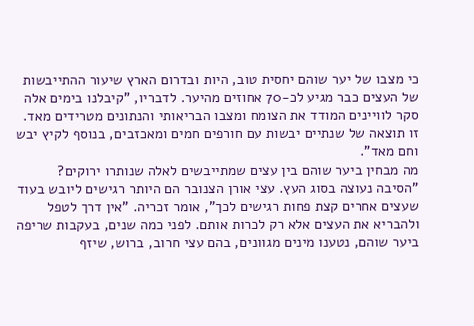כי מצבו של יער שוהם יחסית טוב, היות ובדרום הארץ שיעור ההתייבשות של העצים כבר מגיע לכ-70 אחוזים מהיער. לדבריו, "קיבלנו בימים אלה סקר לוויינים המודד את הצומח ומצבו הבריאותי והנתונים מטרידים מאד. זו תוצאה של שנתיים יבשות עם חורפים חמים ומאכזבים, בנוסף לקיץ יבש וחם מאד".
מה מבחין ביער שוהם בין עצים שמתייבשים לאלה שנותרו ירוקים?
"הסיבה נעוצה בסוג העץ. עצי אורן הצנובר הם היותר רגישים ליובש בעוד שעצים אחרים קצת פחות רגישים לכך", אומר זכריה. "אין דרך לטפל ולהבריא את העצים אלא רק לכרות אותם. לפני כמה שנים, בעקבות שריפה ביער שוהם, נטענו מינים מגוונים, בהם עצי חרוב, ברוש, שיזף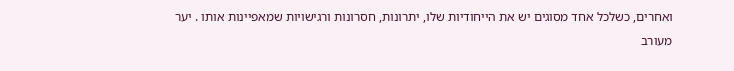ואחרים, כשלכל אחד מסוגים יש את הייחודיות שלו, יתרונות, חסרונות ורגישויות שמאפיינות אותו . יער מעורב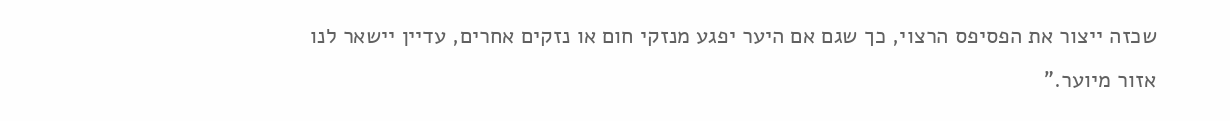שכזה ייצור את הפסיפס הרצוי, כך שגם אם היער יפגע מנזקי חום או נזקים אחרים, עדיין יישאר לנו אזור מיוער."